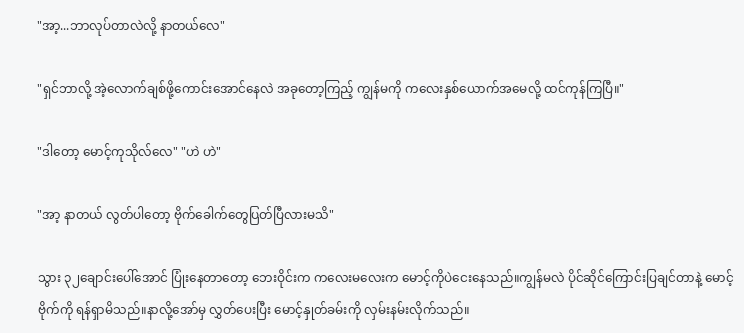"အာ့...ဘာလုပ်တာလဲလို့ နာတယ်လေ"

"ရှင်ဘာလို့ အဲ့လောက်ချစ်ဖို့ကောင်းအောင်နေလဲ အခုတော့ကြည့် ကျွန်မကို ကလေးနှစ်ယောက်အမေလို့ ထင်ကုန်ကြပြီ။"

"ဒါတော့ မောင့်ကုသိုလ်လေ" "ဟဲ ဟဲ"

"အာ့ နာတယ် လွတ်ပါတော့ ဗိုက်ခေါက်တွေပြတ်ပြီလားမသိ"

သွား ၃၂ချောင်းပေါ်အောင် ပြုံးနေတာတော့ ဘေးဝိုင်းက ‌ကလေးမလေးက မောင့်ကိုပဲငေးနေသည်။ကျွန်မလဲ ပိုင်ဆိုင်ကြောင်းပြချင်တာနဲ့ မောင့်ဗိုက်ကို ရန်ရှာမိသည်။နာလို့အော်မှ လွှတ်ပေးပြီး မောင့်နှုတ်ခမ်းကို လှမ်းနမ်းလိုက်သည်။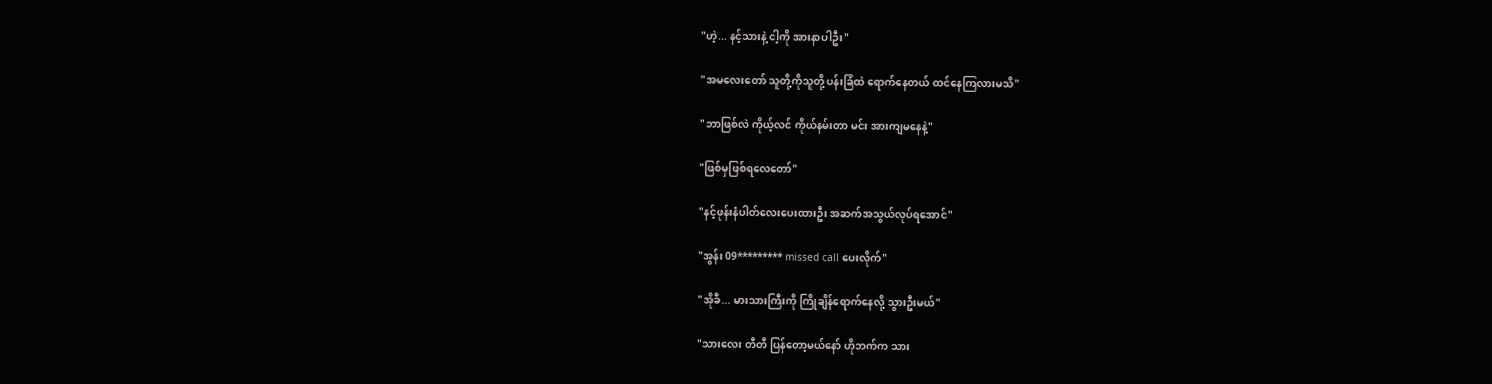"ဟဲ့... နင့်သားနဲ့ ငါ့ကို အားနာပါဦး"

"အမလေးတော် သူတို့ကိုသူတို့ ပန်းခြံထဲ ရောက်နေတယ် ထင်နေကြလားမသိ"

"ဘာဖြစ်လဲ ကိုယ့်လင် ကိုယ်နမ်းတာ မင်း အားကျမနေနဲ့"

"ဖြစ်မှဖြစ်ရလေတော်"

"နင့်ဖုန်းနံပါတ်လေးပေးထားဦး အဆက်အသွယ်လုပ်ရအောင်"

"အွန်း 09********* missed call ပေးလိုက်"

"အိုခီ... မားသားကြီးကို ကြိုချိန်ရောက်နေလို့ သွားဦးမယ်"

"သားလေး တီတီ ပြန်တော့မယ်နော် ဟိုဘက်က သား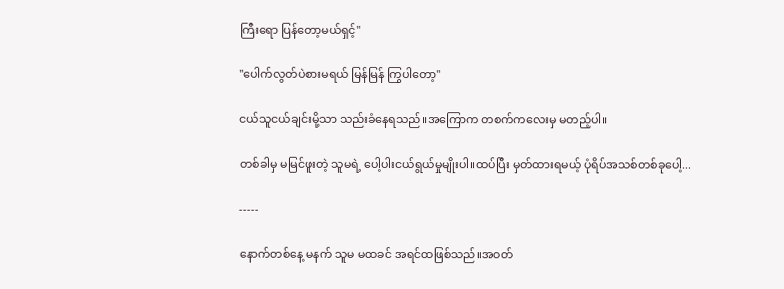ကြီးရော ပြန်တော့မယ်ရှင့်"

"ပေါက်လွတ်ပဲစားမရယ် မြန်မြန် ကြွပါတော့"

ငယ်သူငယ်ချင်းမို့သာ သည်းခံနေရသည်။အကြောက တစက်ကလေးမှ မတည့်ပါ။

တစ်ခါမှ မမြင်ဖူးတဲ့ သူမရဲ့ ပေါ့ပါးငယ်ရွယ်မှုမျိုးပါ။ထပ်ပြီး မှတ်ထားရမယ့် ပုံရိပ်အသစ်တစ်ခုပေါ့...

-----

နောက်တစ်နေ့ မနက် သူမ မထခင် အရင်ထဖြစ်သည်။အဝတ်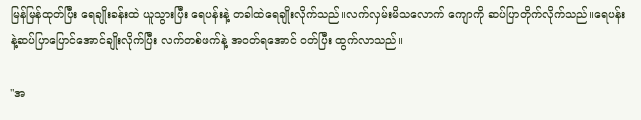မြန်မြန်ထုတ်ပြီး ရေချိုးခန်းထဲ ယူသွားပြီး ရေပန်းနဲ့ တခါထဲရေချိုးလိုက်သည်။လက်လှမ်းမိသလောက် ကျောကို ဆပ်ပြာတိုက်လိုက်သည်။ရေပန်းနဲ့ဆပ်ပြာပြောင်အောင်ချိုးလိုက်ပြီး လက်တစ်ဖက်နဲ့ အဝတ်ရအောင် ဝတ်ပြီး ထွက်လာသည်။

"အ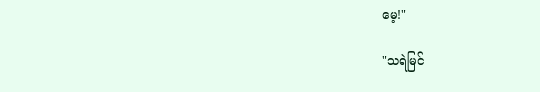မေ့!"

"သရဲမြင်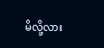မိလို့လား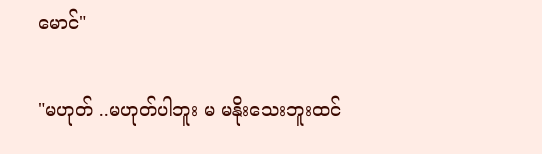မောင်"

"မဟုတ် ..မဟုတ်ပါဘူး မ မနိုးသေးဘူးထင်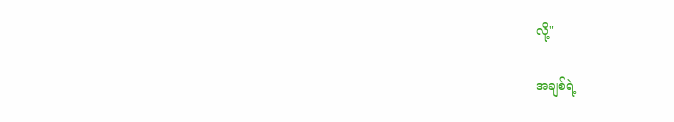လို့"

အချစ်ရဲ့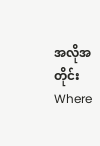အလိုအတိုင်းWhere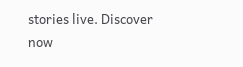stories live. Discover now